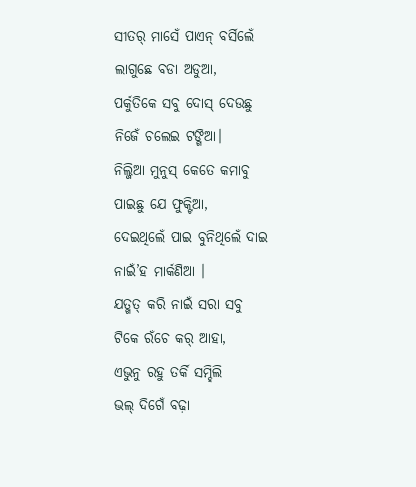ସୀତର୍ ମାସେଁ ପାଏନ୍ ବର୍ସିଲେଁ
ଲାଗୁଛେ ବଡା ଅଡୁଆ,
ପର୍କୁତିକେ ସବୁ ଦୋସ୍ ଦେଉଛୁ
ନିଜେଁ ଚଲେଇ ଟଙ୍ଗିଆ।
ନିଲ୍ଜିଆ ମୁନୁସ୍ କେତେ କମାବୁ
ପାଇଛୁ ଯେ ଫୁକ୍ଟିଆ,
ଦେଇଥିଲେଁ ପାଇ ବୁନିଥିଲେଁ ଦାଇ
ନାଇଁ’ହ ମାର୍କଣିଆ ।
ଯତ୍ଖତ୍ କରି ନାଇଁ ସରା ସବୁ
ଟିକେ ରଁଚେ କର୍ ଆହା,
ଏଭୁନୁ ରହୁ ତର୍କି ସମ୍ହିଲି
ଭଲ୍ ଦିଗେଁ ବଢ଼ା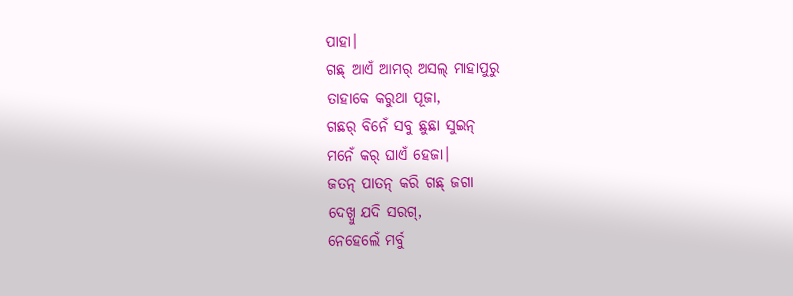ପାହା।
ଗଛ୍ ଆଏଁ ଆମର୍ ଅସଲ୍ ମାହାପୁରୁ
ତାହାକେ କରୁଥା ପୂଜା,
ଗଛର୍ ବିନେଁ ସବୁ ଛୁଛା ସୁଇନ୍
ମନେଁ କର୍ ଘାଏଁ ହେଜା।
ଜତନ୍ ପାତନ୍ କରି ଗଛ୍ ଜଗା
ଦେଖ୍ବୁ ଯଦି ସରଗ୍,
ନେହେଲେଁ ମର୍ବୁ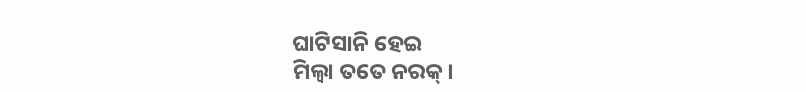ଘାଟିସାନି ହେଇ
ମିଲ୍ବା ତତେ ନରକ୍।